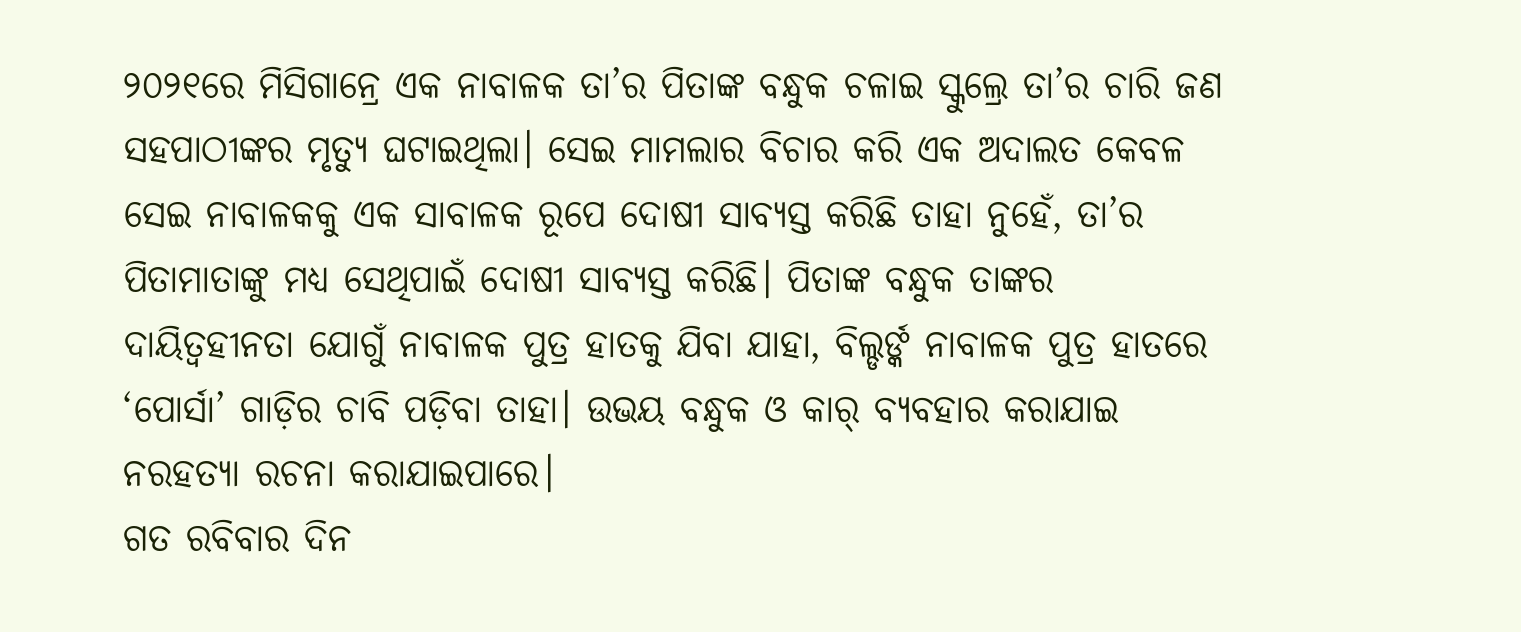୨୦୨୧ରେ ମିସିଗାନ୍ରେ ଏକ ନାବାଳକ ତା’ର ପିତାଙ୍କ ବନ୍ଧୁକ ଚଳାଇ ସ୍କୁଲ୍ରେ ତା’ର ଚାରି ଜଣ ସହପାଠୀଙ୍କର ମୃତ୍ୟୁ ଘଟାଇଥିଲା। ସେଇ ମାମଲାର ବିଚାର କରି ଏକ ଅଦାଲତ କେବଳ ସେଇ ନାବାଳକକୁ ଏକ ସାବାଳକ ରୂପେ ଦୋଷୀ ସାବ୍ୟସ୍ତ କରିଛି ତାହା ନୁହେଁ, ତା’ର ପିତାମାତାଙ୍କୁ ମଧ୍ୟ ସେଥିପାଇଁ ଦୋଷୀ ସାବ୍ୟସ୍ତ କରିଛି। ପିତାଙ୍କ ବନ୍ଧୁକ ତାଙ୍କର ଦାୟିତ୍ବହୀନତା ଯୋଗୁଁ ନାବାଳକ ପୁତ୍ର ହାତକୁ ଯିବା ଯାହା, ବିଲ୍ଡର୍ଙ୍କ ନାବାଳକ ପୁତ୍ର ହାତରେ ‘ପୋର୍ସା’ ଗାଡ଼ିର ଚାବି ପଡ଼ିବା ତାହା। ଉଭୟ ବନ୍ଧୁକ ଓ କାର୍ ବ୍ୟବହାର କରାଯାଇ ନରହତ୍ୟା ରଚନା କରାଯାଇପାରେ।
ଗତ ରବିବାର ଦିନ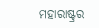ମହାରାଷ୍ଟ୍ରର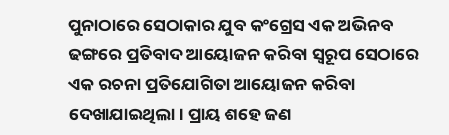ପୁନାଠାରେ ସେଠାକାର ଯୁବ କଂଗ୍ରେସ ଏକ ଅଭିନବ ଢଙ୍ଗରେ ପ୍ରତିବାଦ ଆୟୋଜନ କରିବା ସ୍ବରୂପ ସେଠାରେ ଏକ ରଚନା ପ୍ରତିଯୋଗିତା ଆୟୋଜନ କରିବା ଦେଖାଯାଇଥିଲା। ପ୍ରାୟ ଶହେ ଜଣ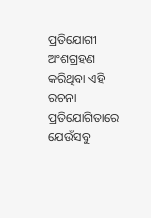ପ୍ରତିଯୋଗୀ ଅଂଶଗ୍ରହଣ କରିଥିବା ଏହି ରଚନା ପ୍ରତିଯୋଗିତାରେ ଯେଉଁସବୁ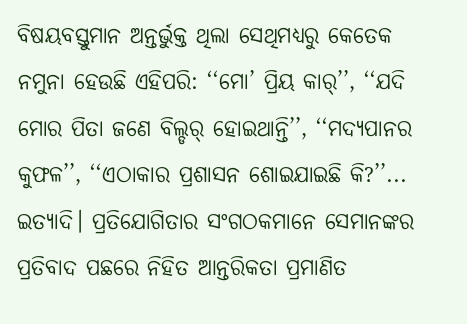ବିଷୟବସ୍ତୁମାନ ଅନ୍ତର୍ଭୁକ୍ତ ଥିଲା ସେଥିମଧ୍ୟରୁ କେତେକ ନମୁନା ହେଉଛି ଏହିପରି: ‘‘ମୋ’ ପ୍ରିୟ କାର୍’’, ‘‘ଯଦି ମୋର ପିତା ଜଣେ ବିଲ୍ଡର୍ ହୋଇଥାନ୍ତି’’, ‘‘ମଦ୍ୟପାନର କୁଫଳ’’, ‘‘ଏଠାକାର ପ୍ରଶାସନ ଶୋଇଯାଇଛି କି?’’... ଇତ୍ୟାଦି। ପ୍ରତିଯୋଗିତାର ସଂଗଠକମାନେ ସେମାନଙ୍କର ପ୍ରତିବାଦ ପଛରେ ନିହିତ ଆନ୍ତରିକତା ପ୍ରମାଣିତ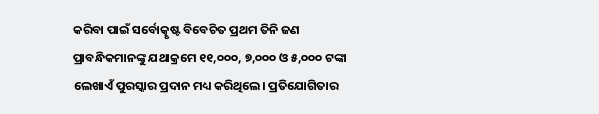କରିବା ପାଇଁ ସର୍ବୋତ୍କୃଷ୍ଟ ବିବେଚିତ ପ୍ରଥମ ତିନି ଜଣ ପ୍ରାବନ୍ଧିକମାନଙ୍କୁ ଯଥାକ୍ରମେ ୧୧,୦୦୦, ୭,୦୦୦ ଓ ୫,୦୦୦ ଟଙ୍କା ଲେଖାଏଁ ପୁରସ୍କାର ପ୍ରଦାନ ମଧ୍ୟ କରିଥିଲେ। ପ୍ରତିଯୋଗିତାର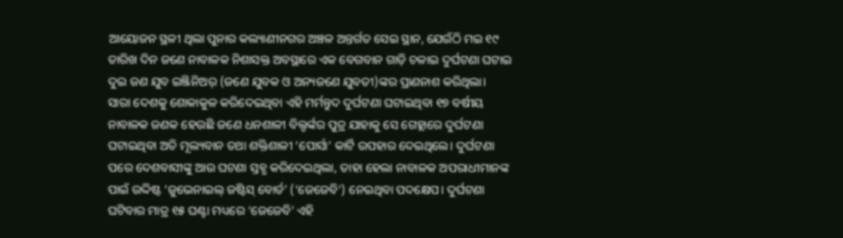ଆୟୋଜନ ସ୍ଥଳୀ ଥିଲା ପୁନାର କଲ୍ୟାଣୀନଗର ଅଞ୍ଚଳ ଅନ୍ତର୍ଗତ ସେଇ ସ୍ଥାନ, ଯେଉଁଠି ମଇ ୧୯ ତାରିଖ ଦିନ ଜଣେ ନାବାଳକ ନିଶାସକ୍ତ ଅବସ୍ଥାରେ ଏକ ବେଗବାନ ଗାଡ଼ି ଚଳାଇ ଦୁର୍ଘଟଣା ଘଟାଇ ଦୁଇ ଜଣ ଯୁବ ଇଞ୍ଜିନିଅର୍ (ଜଣେ ଯୁବକ ଓ ଅନ୍ୟଜଣେ ଯୁବତୀ)ଙ୍କର ପ୍ରାଣନାଶ କରିଥିଲା।
ସାରା ଦେଶକୁ ଶୋକାକୁଳ କରିଦେଇଥିବା ଏହି ମର୍ମନ୍ତୁଦ ଦୁର୍ଘଟଣା ଘଟାଇଥିବା ୧୭ ବର୍ଷୀୟ ନାବାଳକ ଜଣକ ହେଉଛି ଜଣେ ଧନଶାଳୀ ବିଲ୍ଡର୍ଙ୍କର ପୁତ୍ର ଯାହାକୁ ସେ ଗେହ୍ଲାରେ ଦୁର୍ଘଟଣା ଘଟାଇଥିବା ଅତି ମୂଲ୍ୟବାନ ତଥା ଶକ୍ତିଶାଳୀ ‘ପୋର୍ସା’ କାର୍ଟି ଉପହାର ଦେଇଥିଲେ। ଦୁର୍ଘଟଣା ପରେ ଦେଶବାସୀଙ୍କୁ ଆଉ ଘଟଣା ସ୍ତବ୍ଧ କରିଦେଇଥିଲା, ତାହା ହେଲା ନାବାଳକ ଅପରାଧୀମାନଙ୍କ ପାଇଁ ଉଦ୍ଦିଷ୍ଟ ‘ଜୁଭେନାଇଲ୍ ଜଷ୍ଟିସ୍ ବୋର୍ଡ’ (‘ଜେଜେବି’) ନେଇଥିବା ପଦକ୍ଷେପ। ଦୁର୍ଘଟଣା ଘଟିବାର ମାତ୍ର ୧୫ ଘଣ୍ଟା ମଧ୍ୟରେ ‘ଜେଜେବି’ ଏହି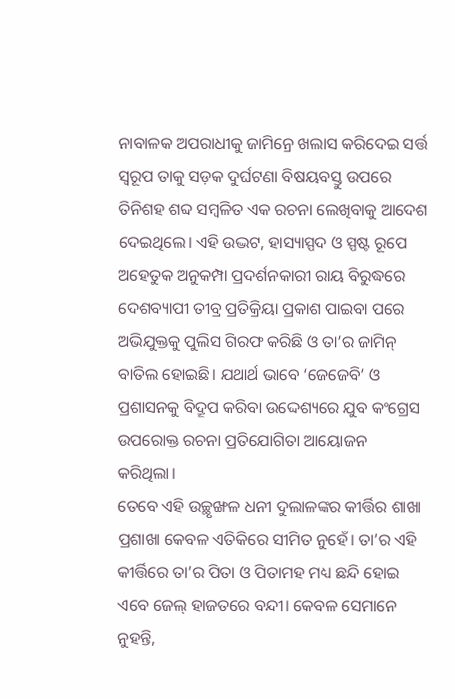ନାବାଳକ ଅପରାଧୀକୁ ଜାମିନ୍ରେ ଖଲାସ କରିଦେଇ ସର୍ତ୍ତ ସ୍ବରୂପ ତାକୁ ସଡ଼କ ଦୁର୍ଘଟଣା ବିଷୟବସ୍ତୁ ଉପରେ ତିନିଶହ ଶବ୍ଦ ସମ୍ବଳିତ ଏକ ରଚନା ଲେଖିବାକୁ ଆଦେଶ ଦେଇଥିଲେ। ଏହି ଉଦ୍ଭଟ, ହାସ୍ୟାସ୍ପଦ ଓ ସ୍ପଷ୍ଟ ରୂପେ ଅହେତୁକ ଅନୁକମ୍ପା ପ୍ରଦର୍ଶନକାରୀ ରାୟ ବିରୁଦ୍ଧରେ ଦେଶବ୍ୟାପୀ ତୀବ୍ର ପ୍ରତିକ୍ରିୟା ପ୍ରକାଶ ପାଇବା ପରେ ଅଭିଯୁକ୍ତକୁ ପୁଲିସ ଗିରଫ କରିଛି ଓ ତା’ର ଜାମିନ୍ ବାତିଲ ହୋଇଛି। ଯଥାର୍ଥ ଭାବେ ‘ଜେଜେବି’ ଓ ପ୍ରଶାସନକୁ ବିଦ୍ରୂପ କରିବା ଉଦ୍ଦେଶ୍ୟରେ ଯୁବ କଂଗ୍ରେସ ଉପରୋକ୍ତ ରଚନା ପ୍ରତିଯୋଗିତା ଆୟୋଜନ କରିଥିଲା।
ତେବେ ଏହି ଉଚ୍ଛୃଙ୍ଖଳ ଧନୀ ଦୁଲାଳଙ୍କର କୀର୍ତ୍ତିର ଶାଖା ପ୍ରଶାଖା କେବଳ ଏତିକିରେ ସୀମିତ ନୁହେଁ। ତା’ର ଏହି କୀର୍ତ୍ତିରେ ତା’ର ପିତା ଓ ପିତାମହ ମଧ୍ୟ ଛନ୍ଦି ହୋଇ ଏବେ ଜେଲ୍ ହାଜତରେ ବନ୍ଦୀ। କେବଳ ସେମାନେ ନୁହନ୍ତି,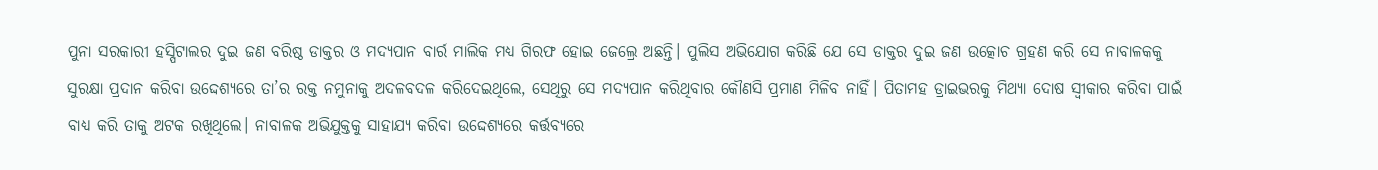ପୁନା ସରକାରୀ ହସ୍ପିଟାଲର ଦୁଇ ଜଣ ବରିଷ୍ଠ ଡାକ୍ତର ଓ ମଦ୍ୟପାନ ବାର୍ର ମାଲିକ ମଧ୍ୟ ଗିରଫ ହୋଇ ଜେଲ୍ରେ ଅଛନ୍ତି। ପୁଲିସ ଅଭିଯୋଗ କରିଛି ଯେ ସେ ଡାକ୍ତର ଦୁଇ ଜଣ ଉତ୍କୋଚ ଗ୍ରହଣ କରି ସେ ନାବାଳକକୁ ସୁରକ୍ଷା ପ୍ରଦାନ କରିବା ଉଦ୍ଦେଶ୍ୟରେ ତା’ର ରକ୍ତ ନମୁନାକୁ ଅଦଳବଦଳ କରିଦେଇଥିଲେ, ସେଥିରୁ ସେ ମଦ୍ୟପାନ କରିଥିବାର କୌଣସି ପ୍ରମାଣ ମିଳିବ ନାହିଁ। ପିତାମହ ଡ୍ରାଇଭରକୁ ମିଥ୍ୟା ଦୋଷ ସ୍ବୀକାର କରିବା ପାଇଁ ବାଧ୍ୟ କରି ତାକୁ ଅଟକ ରଖିଥିଲେ। ନାବାଳକ ଅଭିଯୁକ୍ତକୁ ସାହାଯ୍ୟ କରିବା ଉଦ୍ଦେଶ୍ୟରେ କର୍ତ୍ତବ୍ୟରେ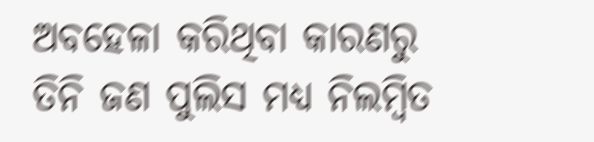ଅବହେଳା କରିଥିବା କାରଣରୁ ତିନି ଜଣ ପୁଲିସ ମଧ୍ୟ ନିଲମ୍ବିତ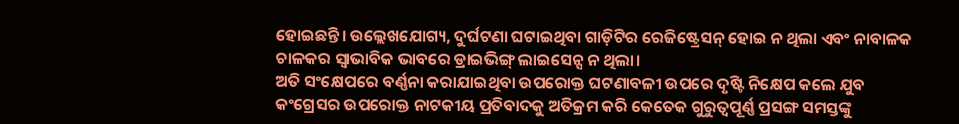ହୋଇଛନ୍ତି। ଉଲ୍ଲେଖଯୋଗ୍ୟ, ଦୁର୍ଘଟଣା ଘଟାଇଥିବା ଗାଡ଼ିଟିର ରେଜିଷ୍ଟ୍ରେସନ୍ ହୋଇ ନ ଥିଲା ଏବଂ ନାବାଳକ ଚାଳକର ସ୍ବାଭାବିକ ଭାବରେ ଡ୍ରାଇଭିଙ୍ଗ୍ ଲାଇସେନ୍ସ ନ ଥିଲା।
ଅତି ସଂକ୍ଷେପରେ ବର୍ଣ୍ଣନା କରାଯାଇଥିବା ଉପରୋକ୍ତ ଘଟଣାବଳୀ ଉପରେ ଦୃଷ୍ଟି ନିକ୍ଷେପ କଲେ ଯୁବ କଂଗ୍ରେସର ଉପରୋକ୍ତ ନାଟକୀୟ ପ୍ରତିବାଦକୁ ଅତିକ୍ରମ କରି କେତେକ ଗୁରୁତ୍ବପୂର୍ଣ୍ଣ ପ୍ରସଙ୍ଗ ସମସ୍ତଙ୍କୁ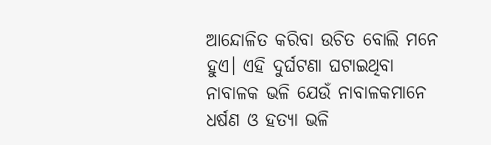ଆନ୍ଦୋଳିତ କରିବା ଉଚିତ ବୋଲି ମନେ ହୁଏ। ଏହି ଦୁର୍ଘଟଣା ଘଟାଇଥିବା ନାବାଳକ ଭଳି ଯେଉଁ ନାବାଳକମାନେ ଧର୍ଷଣ ଓ ହତ୍ୟା ଭଳି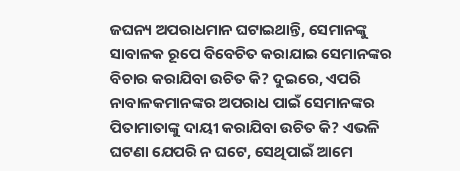ଜଘନ୍ୟ ଅପରାଧମାନ ଘଟାଇଥାନ୍ତି, ସେମାନଙ୍କୁ ସାବାଳକ ରୂପେ ବିବେଚିତ କରାଯାଇ ସେମାନଙ୍କର ବିଚାର କରାଯିବା ଉଚିତ କି? ଦୁଇରେ, ଏପରି ନାବାଳକମାନଙ୍କର ଅପରାଧ ପାଇଁ ସେମାନଙ୍କର ପିତାମାତାଙ୍କୁ ଦାୟୀ କରାଯିବା ଉଚିତ କି? ଏଭଳି ଘଟଣା ଯେପରି ନ ଘଟେ, ସେଥିପାଇଁ ଆମେ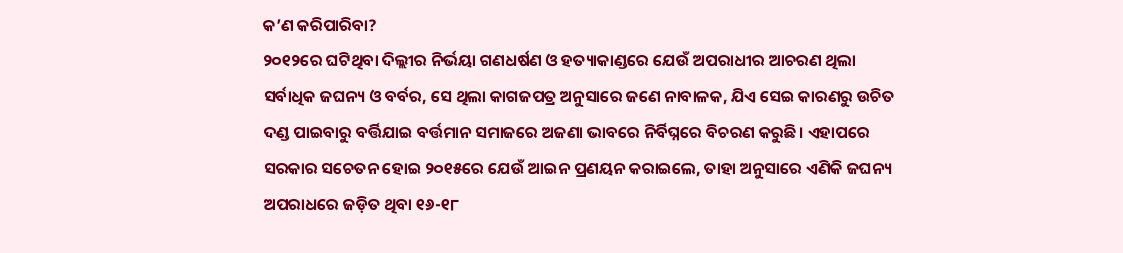କ’ଣ କରିପାରିବା?
୨୦୧୨ରେ ଘଟିଥିବା ଦିଲ୍ଲୀର ନିର୍ଭୟା ଗଣଧର୍ଷଣ ଓ ହତ୍ୟାକାଣ୍ଡରେ ଯେଉଁ ଅପରାଧୀର ଆଚରଣ ଥିଲା ସର୍ବାଧିକ ଜଘନ୍ୟ ଓ ବର୍ବର, ସେ ଥିଲା କାଗଜପତ୍ର ଅନୁସାରେ ଜଣେ ନାବାଳକ, ଯିଏ ସେଇ କାରଣରୁ ଉଚିତ ଦଣ୍ଡ ପାଇବାରୁ ବର୍ତ୍ତିଯାଇ ବର୍ତ୍ତମାନ ସମାଜରେ ଅଜଣା ଭାବରେ ନିର୍ବିଘ୍ନରେ ବିଚରଣ କରୁଛି। ଏହାପରେ ସରକାର ସଚେତନ ହୋଇ ୨୦୧୫ରେ ଯେଉଁ ଆଇନ ପ୍ରଣୟନ କରାଇଲେ, ତାହା ଅନୁସାରେ ଏଣିକି ଜଘନ୍ୟ ଅପରାଧରେ ଜଡ଼ିତ ଥିବା ୧୬-୧୮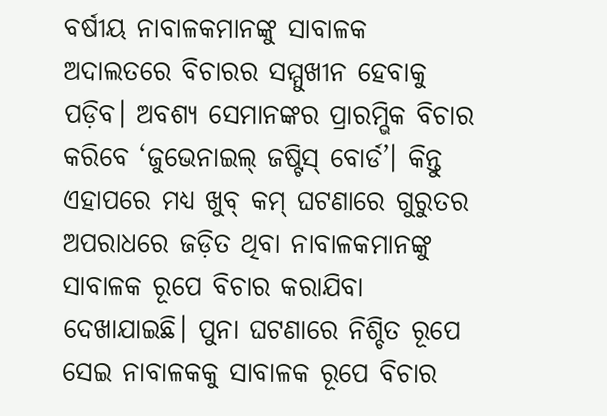ବର୍ଷୀୟ ନାବାଳକମାନଙ୍କୁ ସାବାଳକ ଅଦାଲତରେ ବିଚାରର ସମ୍ମୁଖୀନ ହେବାକୁ ପଡ଼ିବ। ଅବଶ୍ୟ ସେମାନଙ୍କର ପ୍ରାରମ୍ଭିକ ବିଚାର କରିବେ ‘ଜୁଭେନାଇଲ୍ ଜଷ୍ଟିସ୍ ବୋର୍ଡ’। କିନ୍ତୁ ଏହାପରେ ମଧ୍ୟ ଖୁବ୍ କମ୍ ଘଟଣାରେ ଗୁରୁତର ଅପରାଧରେ ଜଡ଼ିତ ଥିବା ନାବାଳକମାନଙ୍କୁ ସାବାଳକ ରୂପେ ବିଚାର କରାଯିବା ଦେଖାଯାଇଛି। ପୁନା ଘଟଣାରେ ନିଶ୍ଚିତ ରୂପେ ସେଇ ନାବାଳକକୁ ସାବାଳକ ରୂପେ ବିଚାର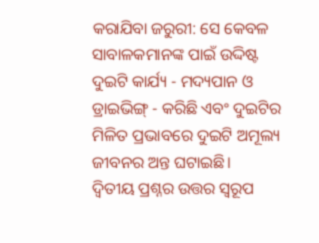କରାଯିବା ଜରୁରୀ: ସେ କେବଳ ସାବାଳକମାନଙ୍କ ପାଇଁ ଉଦ୍ଦିଷ୍ଟ ଦୁଇଟି କାର୍ଯ୍ୟ - ମଦ୍ୟପାନ ଓ ଡ୍ରାଇଭିଙ୍ଗ୍ - କରିଛି ଏବଂ ଦୁଇଟିର ମିଳିତ ପ୍ରଭାବରେ ଦୁଇଟି ଅମୂଲ୍ୟ ଜୀବନର ଅନ୍ତ ଘଟାଇଛି।
ଦ୍ବିତୀୟ ପ୍ରଶ୍ନର ଉତ୍ତର ସ୍ବରୂପ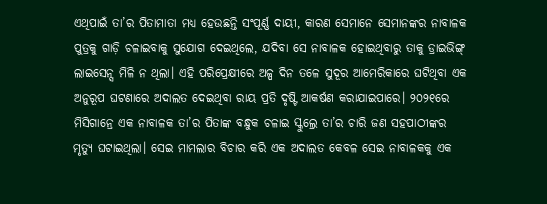ଏଥିପାଇଁ ତା’ର ପିତାମାତା ମଧ୍ୟ ହେଉଛନ୍ତି ସଂପୂର୍ଣ୍ଣ ଦାୟୀ, କାରଣ ସେମାନେ ସେମାନଙ୍କର ନାବାଳକ ପୁତ୍ରକୁ ଗାଡ଼ି ଚଳାଇବାକୁ ସୁଯୋଗ ଦେଇଥିଲେ, ଯଦିବା ସେ ନାବାଳକ ହୋଇଥିବାରୁ ତାକୁ ଡ୍ରାଇଭିଙ୍ଗ୍ ଲାଇସେନ୍ସ ମିଳି ନ ଥିଲା। ଏହି ପରିପ୍ରେକ୍ଷୀରେ ଅଳ୍ପ ଦିନ ତଳେ ସୁଦୂର ଆମେରିକାରେ ଘଟିଥିବା ଏକ ଅନୁରୂପ ଘଟଣାରେ ଅଦାଲତ ଦେଇଥିବା ରାୟ ପ୍ରତି ଦୃଷ୍ଟି ଆକର୍ଷଣ କରାଯାଇପାରେ। ୨୦୨୧ରେ ମିସିଗାନ୍ରେ ଏକ ନାବାଳକ ତା’ର ପିତାଙ୍କ ବନ୍ଧୁକ ଚଳାଇ ସ୍କୁଲ୍ରେ ତା’ର ଚାରି ଜଣ ସହପାଠୀଙ୍କର ମୃତ୍ୟୁ ଘଟାଇଥିଲା। ସେଇ ମାମଲାର ବିଚାର କରି ଏକ ଅଦାଲତ କେବଳ ସେଇ ନାବାଳକକୁ ଏକ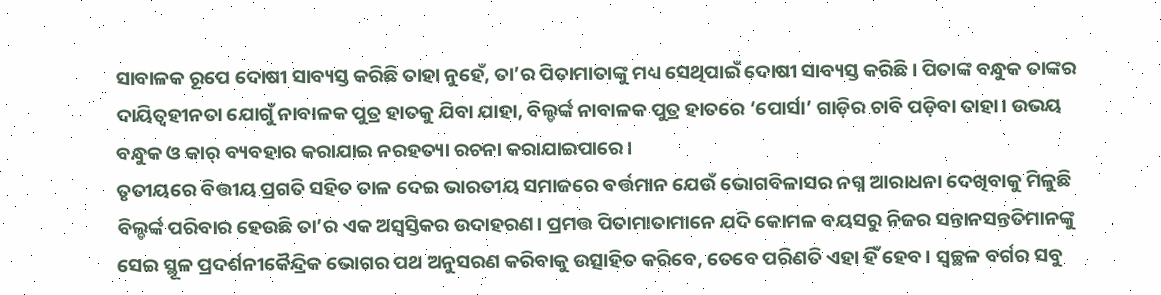ସାବାଳକ ରୂପେ ଦୋଷୀ ସାବ୍ୟସ୍ତ କରିଛି ତାହା ନୁହେଁ, ତା’ର ପିତାମାତାଙ୍କୁ ମଧ୍ୟ ସେଥିପାଇଁ ଦୋଷୀ ସାବ୍ୟସ୍ତ କରିଛି। ପିତାଙ୍କ ବନ୍ଧୁକ ତାଙ୍କର ଦାୟିତ୍ବହୀନତା ଯୋଗୁଁ ନାବାଳକ ପୁତ୍ର ହାତକୁ ଯିବା ଯାହା, ବିଲ୍ଡର୍ଙ୍କ ନାବାଳକ ପୁତ୍ର ହାତରେ ‘ପୋର୍ସା’ ଗାଡ଼ିର ଚାବି ପଡ଼ିବା ତାହା। ଉଭୟ ବନ୍ଧୁକ ଓ କାର୍ ବ୍ୟବହାର କରାଯାଇ ନରହତ୍ୟା ରଚନା କରାଯାଇପାରେ।
ତୃତୀୟରେ ବିତ୍ତୀୟ ପ୍ରଗତି ସହିତ ତାଳ ଦେଇ ଭାରତୀୟ ସମାଜରେ ବର୍ତ୍ତମାନ ଯେଉଁ ଭୋଗବିଳାସର ନଗ୍ନ ଆରାଧନା ଦେଖିବାକୁ ମିଳୁଛି ବିଲ୍ଡର୍ଙ୍କ ପରିବାର ହେଉଛି ତା’ର ଏକ ଅସ୍ବସ୍ତିକର ଉଦାହରଣ। ପ୍ରମତ୍ତ ପିତାମାତାମାନେ ଯଦି କୋମଳ ବୟସରୁ ନିଜର ସନ୍ତାନସନ୍ତତିମାନଙ୍କୁ ସେଇ ସ୍ଥୂଳ ପ୍ରଦର୍ଶନୀକୈନ୍ଦ୍ରିକ ଭୋଗର ପଥ ଅନୁସରଣ କରିବାକୁ ଉତ୍ସାହିତ କରିବେ, ତେବେ ପରିଣତି ଏହା ହିଁ ହେବ। ସ୍ବଚ୍ଛଳ ବର୍ଗର ସବୁ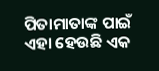ପିତାମାତାଙ୍କ ପାଇଁ ଏହା ହେଉଛି ଏକ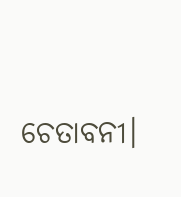ଚେତାବନୀ।